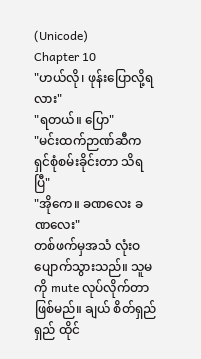(Unicode)
Chapter 10
"ဟယ်လို၊ ဖုန်းပြောလို့ရလား"
"ရတယ်။ ပြော"
"မင်းထက်ဉာဏ်ဆီက ရှင်စုံစမ်းခိုင်းတာ သိရပြီ"
"အိုကေ။ ခဏလေး ခဏလေး"
တစ်ဖက်မှအသံ လုံးဝပျောက်သွားသည်။ သူမကို mute လုပ်လိုက်တာဖြစ်မည်။ ချယ် စိတ်ရှည်ရှည် ထိုင်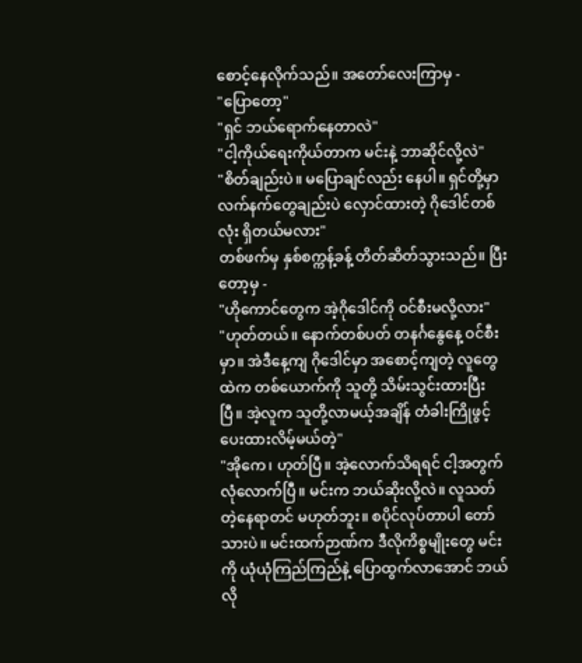စောင့်နေလိုက်သည်။ အတော်လေးကြာမှ -
"ပြောတော့"
"ရှင် ဘယ်ရောက်နေတာလဲ"
"ငါ့ကိုယ်ရေးကိုယ်တာက မင်းနဲ့ ဘာဆိုင်လို့လဲ"
"စိတ်ချည်းပဲ။ မပြောချင်လည်း နေပါ။ ရှင်တို့မှာ လက်နက်တွေချည်းပဲ လှောင်ထားတဲ့ ဂိုဒေါင်တစ်လုံး ရှိတယ်မလား"
တစ်ဖက်မှ နှစ်စက္ကန့်ခန့် တိတ်ဆိတ်သွားသည်။ ပြီးတော့မှ -
"ဟိုကောင်တွေက အဲ့ဂိုဒေါင်ကို ဝင်စီးမလို့လား"
"ဟုတ်တယ်။ နောက်တစ်ပတ် တနင်္ဂနွေနေ့ ဝင်စီးမှာ။ အဲဒီနေ့ကျ ဂိုဒေါင်မှာ အစောင့်ကျတဲ့ လူတွေထဲက တစ်ယောက်ကို သူတို့ သိမ်းသွင်းထားပြီးပြီ။ အဲ့လူက သူတို့လာမယ့်အချိန် တံခါးကြိုဖွင့်ပေးထားလိမ့်မယ်တဲ့"
"အိုကေ၊ ဟုတ်ပြီ။ အဲ့လောက်သိရရင် ငါ့အတွက် လုံလောက်ပြီ။ မင်းက ဘယ်ဆိုးလို့လဲ။ လူသတ်တဲ့နေရာတင် မဟုတ်ဘူး။ စပိုင်လုပ်တာပါ တော်သားပဲ။ မင်းထက်ဉာဏ်က ဒီလိုကိစ္စမျိုးတွေ မင်းကို ယုံယုံကြည်ကြည်နဲ့ ပြောထွက်လာအောင် ဘယ်လို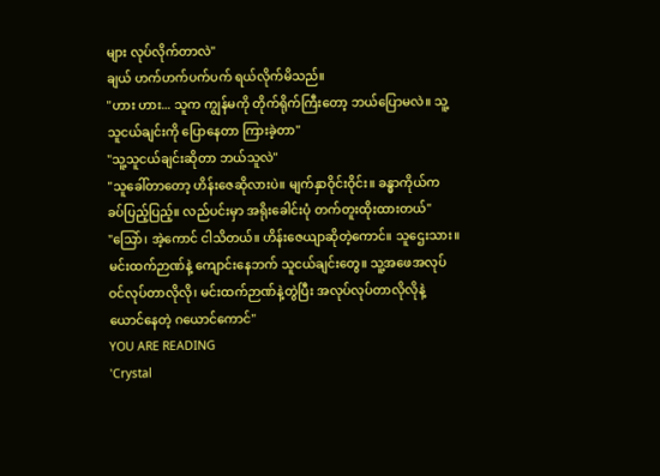များ လုပ်လိုက်တာလဲ"
ချယ် ဟက်ဟက်ပက်ပက် ရယ်လိုက်မိသည်။
"ဟား ဟား... သူက ကျွန်မကို တိုက်ရိုက်ကြီးတော့ ဘယ်ပြောမလဲ။ သူ့သူငယ်ချင်းကို ပြောနေတာ ကြားခဲ့တာ"
"သူ့သူငယ်ချင်းဆိုတာ ဘယ်သူလဲ"
"သူခေါ်တာတော့ ဟိန်းဇေဆိုလားပဲ။ မျက်နှာဝိုင်းဝိုင်း။ ခန္ဓာကိုယ်က ခပ်ပြည့်ပြည့်။ လည်ပင်းမှာ အရိုးခေါင်းပုံ တက်တူးထိုးထားတယ်"
"သြော်၊ အဲ့ကောင် ငါသိတယ်။ ဟိန်းဇေယျာဆိုတဲ့ကောင်။ သူဌေးသား။ မင်းထက်ဉာဏ်နဲ့ ကျောင်းနေဘက် သူငယ်ချင်းတွေ။ သူ့အဖေအလုပ် ဝင်လုပ်တာလိုလို၊ မင်းထက်ဉာဏ်နဲ့တွဲပြီး အလုပ်လုပ်တာလိုလိုနဲ့ ယောင်နေတဲ့ ဂယောင်ကောင်"
YOU ARE READING
'Crystal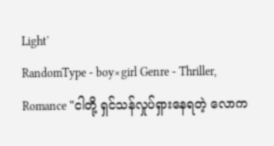Light'
RandomType - boy×girl Genre - Thriller, Romance "ငါတို့ ရှင်သန်လှုပ်ရှားနေရတဲ့ လောက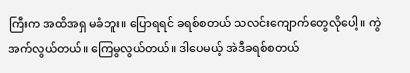ကြီးက အထိအရှ မခံဘူး။ ပြောရရင် ခရစ်စတယ် သလင်းကျောက်တွေလိုပေါ့။ ကွဲအက်လွယ်တယ်။ ကြေမွလွယ်တယ်။ ဒါပေမယ့် အဲဒီခရစ်စတယ်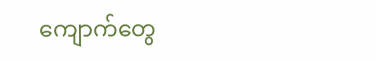ကျောက်တွေ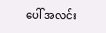ပေါ် အလင်း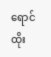ရောင် ထိုး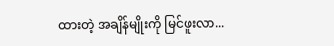ထားတဲ့ အချိန်မျိုးကို မြင်ဖူးလာ...